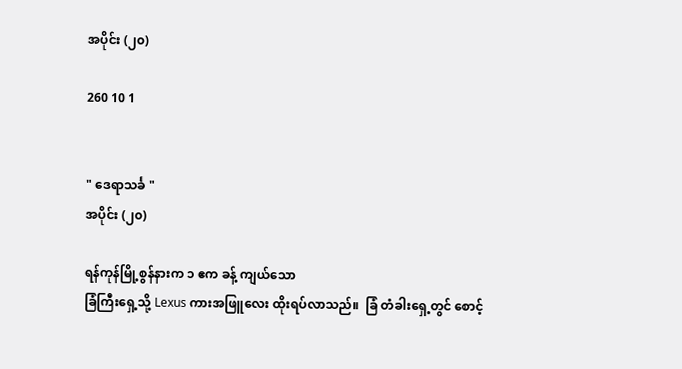အပိုင်း (၂၀)

260 10 1


" ဒေရာသင်္ခ "
အပိုင်း (၂၀)

ရန်ကုန်မြို့စွန်နားက ၁ ဧက ခန့် ကျယ်သော
ခြံကြီးရှေ့သို့ Lexus ကားအဖြူလေး ထိုးရပ်လာသည်။  ခြံ တံခါးရှေ့တွင် စောင့်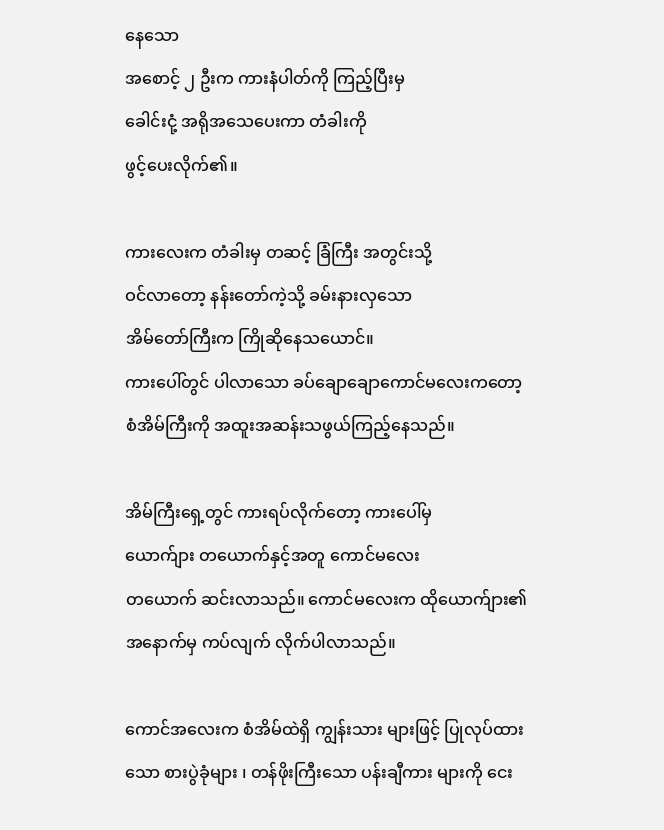နေသော
အစောင့် ၂ ဦးက ကားနံပါတ်ကို ကြည့်ပြီးမှ
ခေါင်းငုံ့ အရိုအသေပေးကာ တံခါးကို
ဖွင့်ပေးလိုက်၏။

ကားလေးက တံခါးမှ တဆင့် ခြံကြီး အတွင်းသို့
ဝင်လာတော့ နန်းတော်ကဲ့သို့ ခမ်းနားလှသော
အိမ်တော်ကြီးက ကြိုဆိုနေသယောင်။
ကားပေါ်တွင် ပါလာသော ခပ်ချောချောကောင်မလေးကတော့ စံအိမ်ကြီးကို အထူးအဆန်းသဖွယ်ကြည့်နေသည်။

အိမ်ကြီးရှေ့တွင် ကားရပ်လိုက်တော့ ကားပေါ်မှ
ယောက်ျား တယောက်နှင့်အတူ ကောင်မလေး
တယောက် ဆင်းလာသည်။ ကောင်မလေးက ထိုယောက်ျား၏ အနောက်မှ ကပ်လျက် လိုက်ပါလာသည်။

ကောင်အလေးက စံအိမ်ထဲရှိ ကျွန်းသား များဖြင့် ပြုလုပ်ထားသော စားပွဲခုံများ ၊ တန်ဖိုးကြီးသော ပန်းချီကား များကို ငေး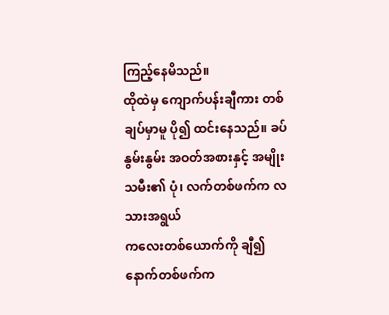ကြည့်နေမိသည်။
ထိုထဲမှ ကျောက်ပန်းချီကား တစ်ချပ်မှာမူ ပို၍ ထင်းနေသည်။ ခပ်နွမ်းနွမ်း အဝတ်အစားနှင့် အမျိုးသမီး၏ ပုံ၊ လက်တစ်ဖက်က လသားအရွယ်
ကလေးတစ်ယောက်ကို ချီ၍ နောက်တစ်ဖက်က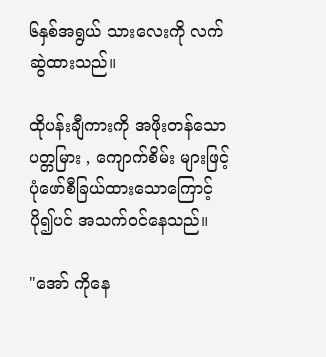၆နှစ်အရွယ် သားလေးကို လက်ဆွဲထားသည်။

ထိုပန်းချီကားကို အဖိုးတန်သော ပတ္တမြား , ကျောက်စိမ်း များဖြင့် ပုံဖော်စီခြယ်ထားသောကြောင့် ပို၍ပင် အသက်ဝင်နေသည်။

"အော် ကိုနေ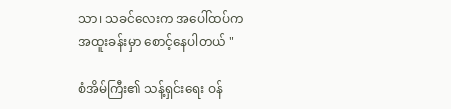သာ၊ သခင်လေးက အပေါ်ထပ်က
အထူးခန်းမှာ စောင့်နေပါတယ် "

စံအိမ်ကြီး၏ သန့်ရှင်းရေး ဝန်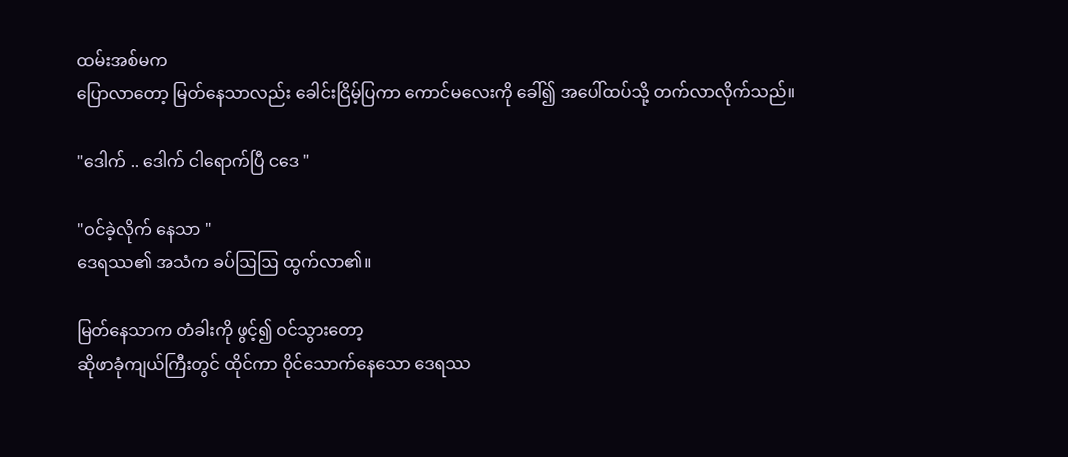ထမ်းအစ်မက
ပြောလာတော့ မြတ်နေသာလည်း ခေါင်းငြိမ့်ပြကာ ကောင်မလေးကို ခေါ်၍ အပေါ်ထပ်သို့ တက်လာလိုက်သည်။

"ဒေါက် .. ဒေါက် ငါရောက်ပြီ ငဒေ "

"ဝင်ခဲ့လိုက် နေသာ "
ဒေရဿ၏ အသံက ခပ်ဩဩ ထွက်လာ၏။

မြတ်နေသာက တံခါးကို ဖွင့်၍ ဝင်သွားတော့
ဆိုဖာခုံကျယ်ကြီးတွင် ထိုင်ကာ ဝိုင်သောက်နေသော ဒေရဿ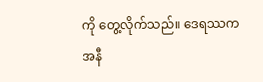ကို တွေ့လိုက်သည်။ ဒေရဿက
အနီ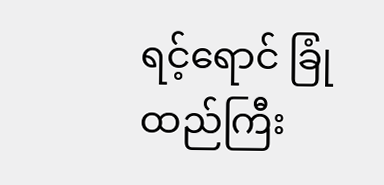ရင့်ရောင် ခြုံထည်ကြီး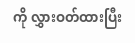ကို လွှားဝတ်ထားပြီး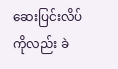ဆေးပြင်းလိပ်ကိုလည်း ခဲ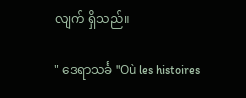လျက် ရှိသည်။

" ဒေရာသင်္ခ "Où les histoires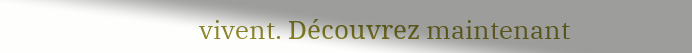vivent. Découvrez maintenant